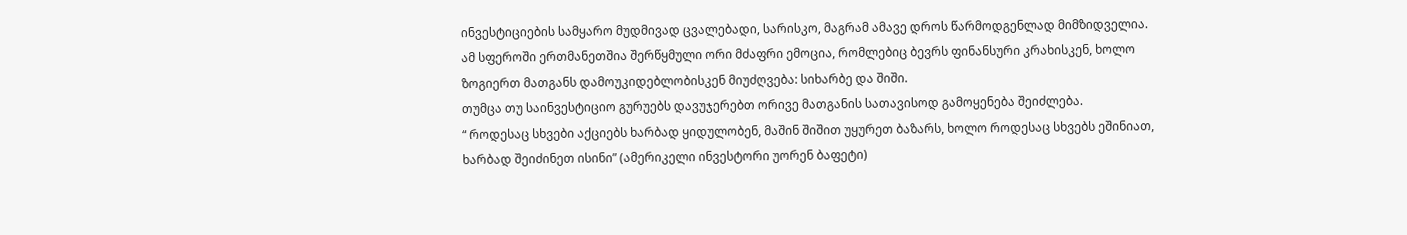ინვესტიციების სამყარო მუდმივად ცვალებადი, სარისკო, მაგრამ ამავე დროს წარმოდგენლად მიმზიდველია. ამ სფეროში ერთმანეთშია შერწყმული ორი მძაფრი ემოცია, რომლებიც ბევრს ფინანსური კრახისკენ, ხოლო ზოგიერთ მათგანს დამოუკიდებლობისკენ მიუძღვება: სიხარბე და შიში.
თუმცა თუ საინვესტიციო გურუებს დავუჯერებთ ორივე მათგანის სათავისოდ გამოყენება შეიძლება.
“ როდესაც სხვები აქციებს ხარბად ყიდულობენ, მაშინ შიშით უყურეთ ბაზარს, ხოლო როდესაც სხვებს ეშინიათ, ხარბად შეიძინეთ ისინი” (ამერიკელი ინვესტორი უორენ ბაფეტი)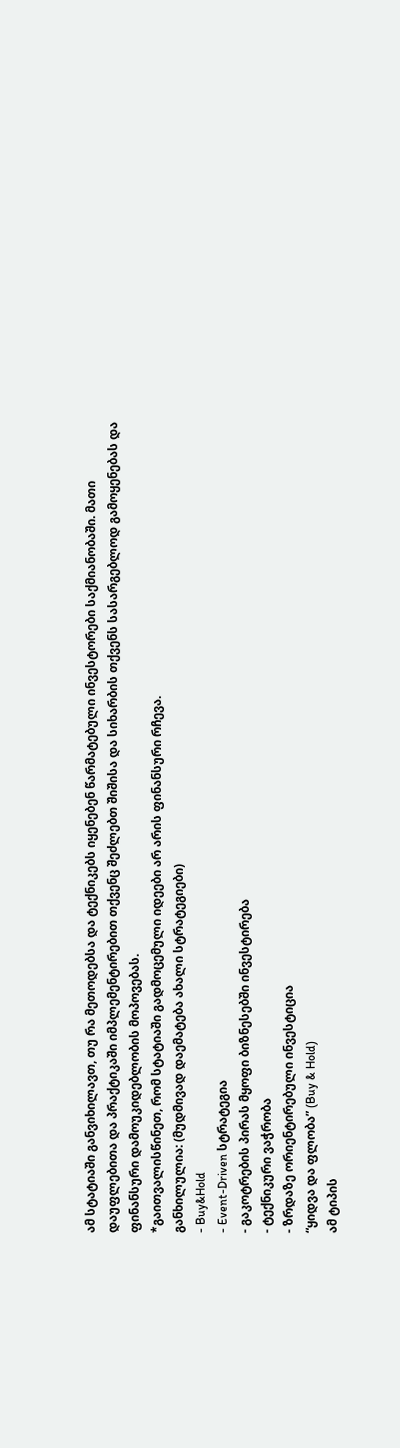ამ სტატიაში განვიხილავთ, თუ რა მეთოდებსა და ტექნიკებს იყენებენ წარმატებული ინვესტორები საქმიანობაში. მათი დაუფლებითა და პრაქტიკაში იმპლემენტირებით თქვენც შეძლებთ შიშისა და სიხარბის თქვენს სასარგებლოდ გამოყენებას და ფინანსური დამოუკიდებლობის მოპოვებას.
*გაითვალისწინეთ, რომ სტატიაში გადმოცემული იდეები არ არის ფინანსური რჩევა.
განხილულია: (მუდმივად დაემატება ახალი სტრატეგიები)
- Buy&Hold
- Event-Driven სტრატეგია
- გაკოტრების პირას მყოფი ბიზნესებში ინვესტირება
- ტექნიკური ვაჭრობა
- ზრდაზე ორიენტირებული ინვესტიცია
“ყიდვა და ფლობა” (Buy & Hold)
ამ ტიპის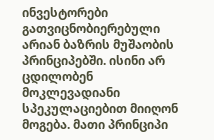ინვესტორები გათვიცნობიერებული არიან ბაზრის მუშაობის პრინციპებში. ისინი არ ცდილობენ მოკლევადიანი სპეკულაციებით მიიღონ მოგება. მათი პრინციპი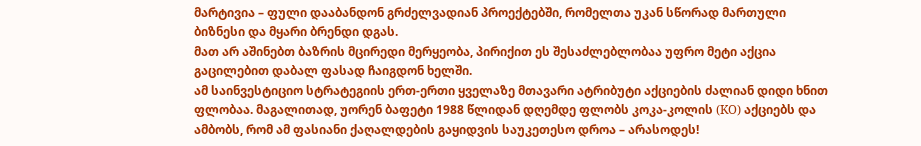მარტივია – ფული დააბანდონ გრძელვადიან პროექტებში, რომელთა უკან სწორად მართული ბიზნესი და მყარი ბრენდი დგას.
მათ არ აშინებთ ბაზრის მცირედი მერყეობა, პირიქით ეს შესაძლებლობაა უფრო მეტი აქცია გაცილებით დაბალ ფასად ჩაიგდონ ხელში.
ამ საინვესტიციო სტრატეგიის ერთ-ერთი ყველაზე მთავარი ატრიბუტი აქციების ძალიან დიდი ხნით ფლობაა. მაგალითად, უორენ ბაფეტი 1988 წლიდან დღემდე ფლობს კოკა-კოლის (KO) აქციებს და ამბობს, რომ ამ ფასიანი ქაღალდების გაყიდვის საუკეთესო დროა – არასოდეს!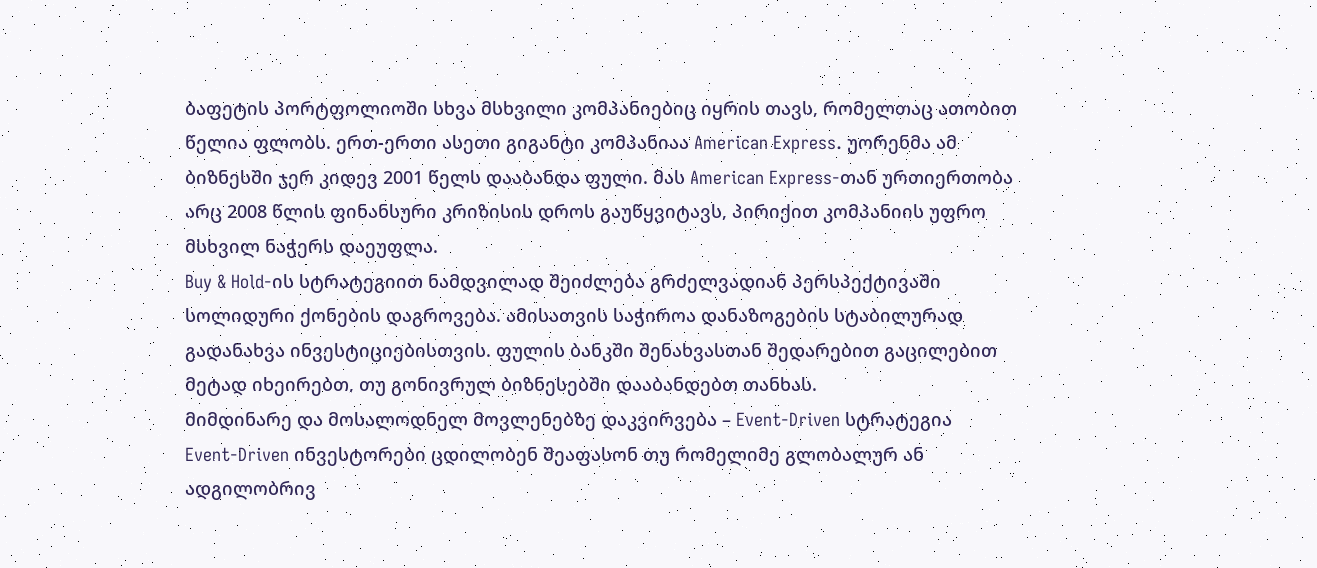ბაფეტის პორტფოლიოში სხვა მსხვილი კომპანიებიც იყრის თავს, რომელთაც ათობით წელია ფლობს. ერთ-ერთი ასეთი გიგანტი კომპანიაა American Express. უორენმა ამ ბიზნესში ჯერ კიდევ 2001 წელს დააბანდა ფული. მას American Express-თან ურთიერთობა არც 2008 წლის ფინანსური კრიზისის დროს გაუწყვიტავს, პირიქით კომპანიის უფრო მსხვილ ნაჭერს დაეუფლა.
Buy & Hold-ის სტრატეგიით ნამდვილად შეიძლება გრძელვადიან პერსპექტივაში სოლიდური ქონების დაგროვება. ამისათვის საჭიროა დანაზოგების სტაბილურად გადანახვა ინვესტიციებისთვის. ფულის ბანკში შენახვასთან შედარებით გაცილებით მეტად იხეირებთ, თუ გონივრულ ბიზნესებში დააბანდებთ თანხას.
მიმდინარე და მოსალოდნელ მოვლენებზე დაკვირვება – Event-Driven სტრატეგია
Event-Driven ინვესტორები ცდილობენ შეაფასონ თუ რომელიმე გლობალურ ან ადგილობრივ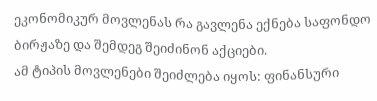ეკონომიკურ მოვლენას რა გავლენა ექნება საფონდო ბირჟაზე და შემდეგ შეიძინონ აქციები.
ამ ტიპის მოვლენები შეიძლება იყოს: ფინანსური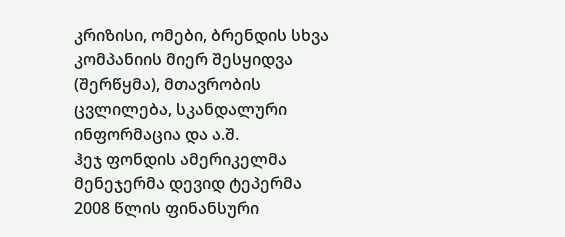კრიზისი, ომები, ბრენდის სხვა კომპანიის მიერ შესყიდვა (შერწყმა), მთავრობის ცვლილება, სკანდალური ინფორმაცია და ა.შ.
ჰეჯ ფონდის ამერიკელმა მენეჯერმა დევიდ ტეპერმა 2008 წლის ფინანსური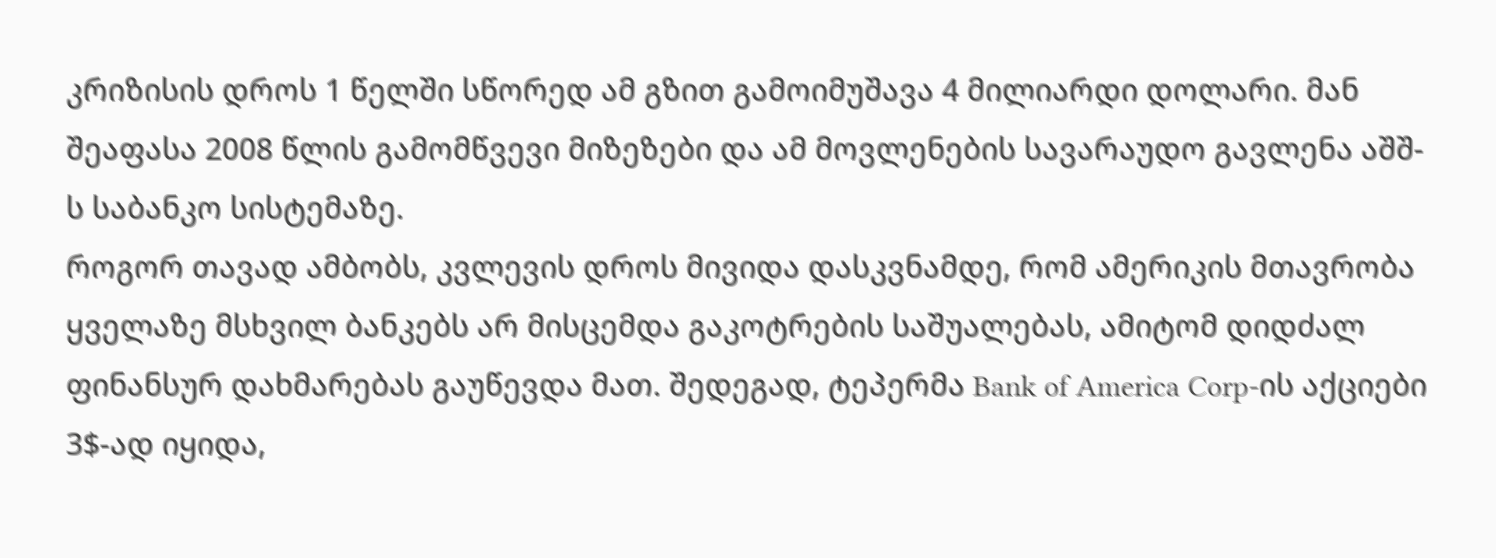კრიზისის დროს 1 წელში სწორედ ამ გზით გამოიმუშავა 4 მილიარდი დოლარი. მან შეაფასა 2008 წლის გამომწვევი მიზეზები და ამ მოვლენების სავარაუდო გავლენა აშშ-ს საბანკო სისტემაზე.
როგორ თავად ამბობს, კვლევის დროს მივიდა დასკვნამდე, რომ ამერიკის მთავრობა ყველაზე მსხვილ ბანკებს არ მისცემდა გაკოტრების საშუალებას, ამიტომ დიდძალ ფინანსურ დახმარებას გაუწევდა მათ. შედეგად, ტეპერმა Bank of America Corp-ის აქციები 3$-ად იყიდა,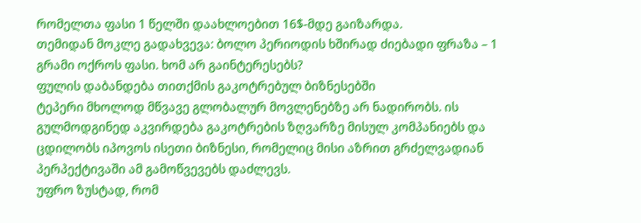რომელთა ფასი 1 წელში დაახლოებით 16$-მდე გაიზარდა.
თემიდან მოკლე გადახვევა: ბოლო პერიოდის ხშირად ძიებადი ფრაზა – 1 გრამი ოქროს ფასი. ხომ არ გაინტერესებს?
ფულის დაბანდება თითქმის გაკოტრებულ ბიზნესებში
ტეპერი მხოლოდ მწვავე გლობალურ მოვლენებზე არ ნადირობს. ის გულმოდგინედ აკვირდება გაკოტრების ზღვარზე მისულ კომპანიებს და ცდილობს იპოვოს ისეთი ბიზნესი, რომელიც მისი აზრით გრძელვადიან პერპექტივაში ამ გამოწვევებს დაძლევს.
უფრო ზუსტად, რომ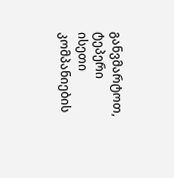განვმარტოთ, ტეპერი ისეთი კომპანიების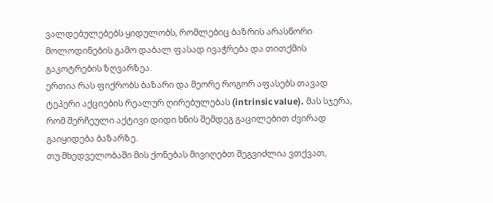ვალდებულებებს ყიდულობს, რომლებიც ბაზრის არასწორი მოლოდინების გამო დაბალ ფასად ივაჭრება და თითქმის გაკოტრების ზღვარზეა.
ერთია რას ფიქრობს ბაზარი და მეორე როგორ აფასებს თავად ტეპერი აქციების რეალურ ღირებულებას (intrinsic value). მას სჯერა, რომ შერჩეული აქტივი დიდი ხნის შემდეგ გაცილებით ძვირად გაიყიდება ბაზარზე.
თუ მხედველობაში მის ქონებას მივიღებთ შეგვიძლია ვთქვათ,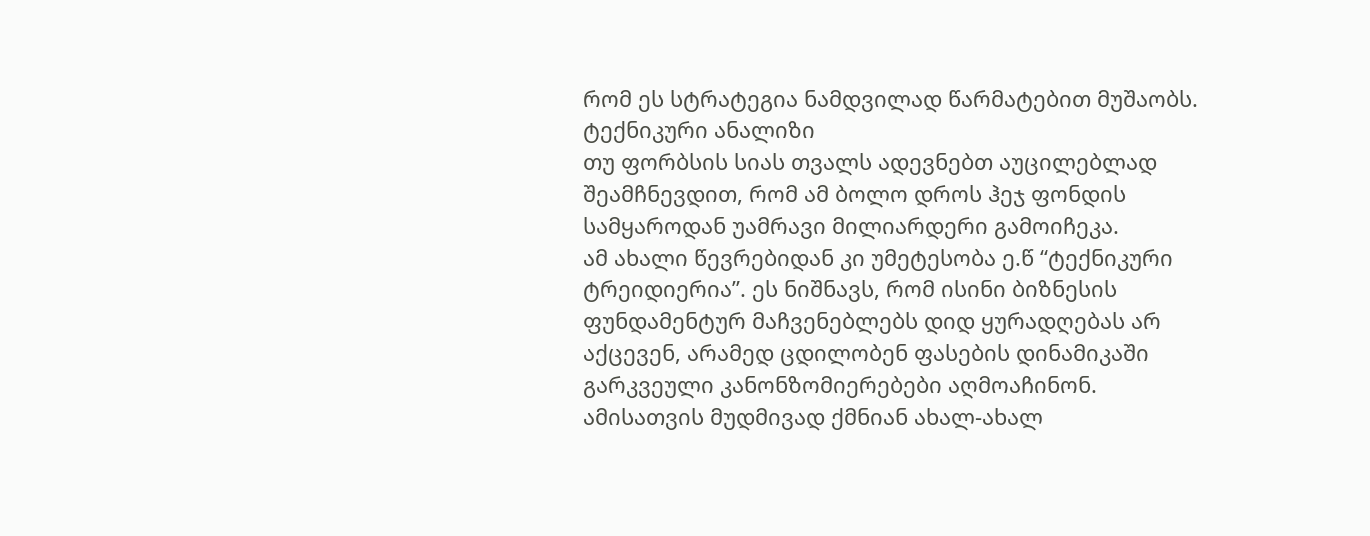რომ ეს სტრატეგია ნამდვილად წარმატებით მუშაობს.
ტექნიკური ანალიზი
თუ ფორბსის სიას თვალს ადევნებთ აუცილებლად შეამჩნევდით, რომ ამ ბოლო დროს ჰეჯ ფონდის სამყაროდან უამრავი მილიარდერი გამოიჩეკა.
ამ ახალი წევრებიდან კი უმეტესობა ე.წ “ტექნიკური ტრეიდიერია”. ეს ნიშნავს, რომ ისინი ბიზნესის ფუნდამენტურ მაჩვენებლებს დიდ ყურადღებას არ აქცევენ, არამედ ცდილობენ ფასების დინამიკაში გარკვეული კანონზომიერებები აღმოაჩინონ. ამისათვის მუდმივად ქმნიან ახალ-ახალ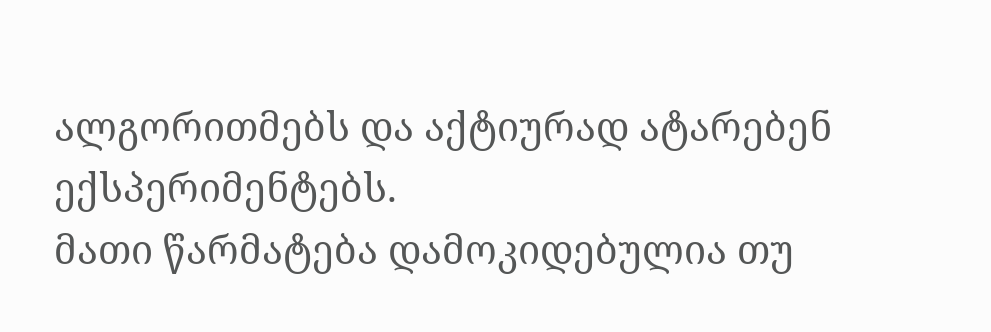ალგორითმებს და აქტიურად ატარებენ ექსპერიმენტებს.
მათი წარმატება დამოკიდებულია თუ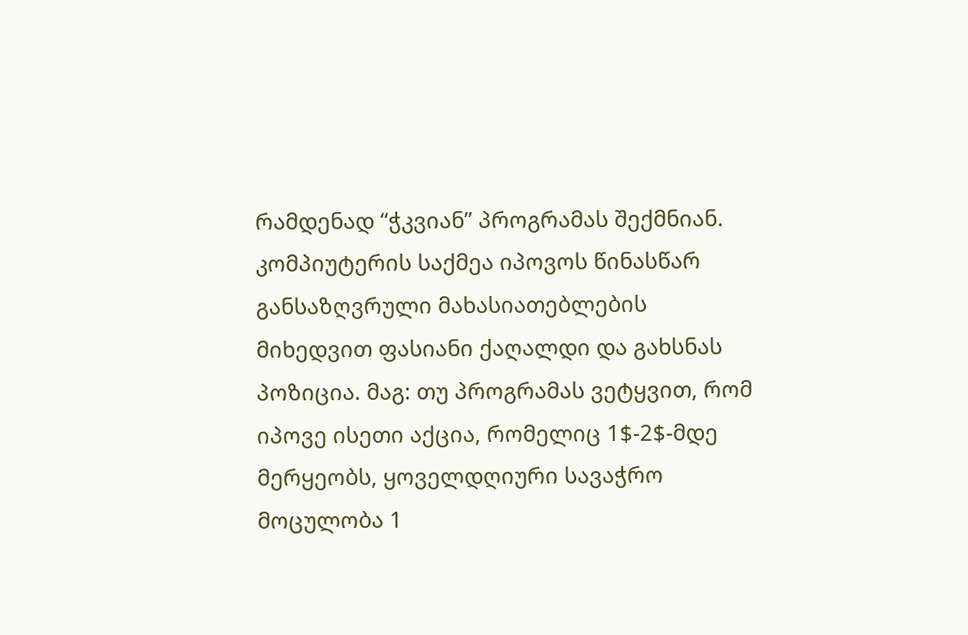რამდენად “ჭკვიან” პროგრამას შექმნიან. კომპიუტერის საქმეა იპოვოს წინასწარ განსაზღვრული მახასიათებლების მიხედვით ფასიანი ქაღალდი და გახსნას პოზიცია. მაგ: თუ პროგრამას ვეტყვით, რომ იპოვე ისეთი აქცია, რომელიც 1$-2$-მდე მერყეობს, ყოველდღიური სავაჭრო მოცულობა 1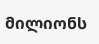მილიონს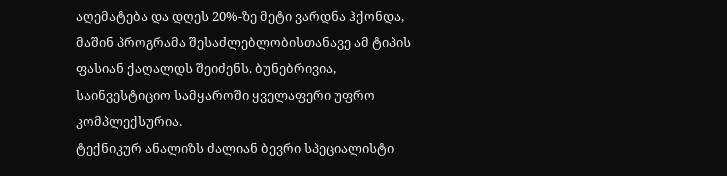აღემატება და დღეს 20%-ზე მეტი ვარდნა ჰქონდა, მაშინ პროგრამა შესაძლებლობისთანავე ამ ტიპის ფასიან ქაღალდს შეიძენს. ბუნებრივია, საინვესტიციო სამყაროში ყველაფერი უფრო კომპლექსურია.
ტექნიკურ ანალიზს ძალიან ბევრი სპეციალისტი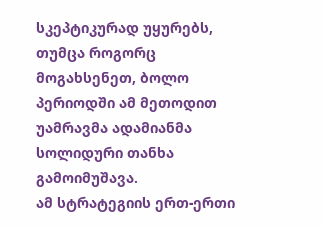სკეპტიკურად უყურებს, თუმცა როგორც მოგახსენეთ, ბოლო პერიოდში ამ მეთოდით უამრავმა ადამიანმა სოლიდური თანხა გამოიმუშავა.
ამ სტრატეგიის ერთ-ერთი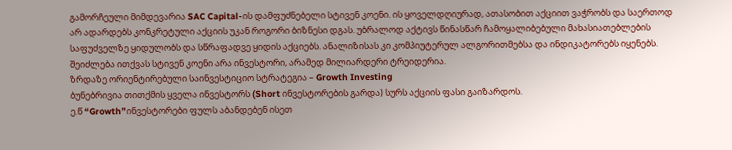გამორჩეული მიმდევარია SAC Capital-ის დამფუძნებელი სტივენ კოენი. ის ყოველდღიურად, ათასობით აქციით ვაჭრობს და საერთოდ არ ადარდებს კონკრეტული აქციის უკან როგორი ბიზნესი დგას. უბრალოდ აქტივს წინასწარ ჩამოყალიბებული მახასიათებლების საფუძველზე ყიდულობს და სწრაფადვე ყიდის აქციებს. ანალიზისას კი კომპიუტერულ ალგორითმებსა და ინდიკატორებს იყენებს. შეიძლება ითქვას სტივენ კოენი არა ინვესტორი, არამედ მილიარდერი ტრეიდერია.
ზრდაზე ორიენტირებული საინვესტიციო სტრატეგია – Growth Investing
ბუნებრივია თითქმის ყველა ინვესტორს (Short ინვესტორების გარდა) სურს აქციის ფასი გაიზარდოს.
ე.წ “Growth”ინვესტორები ფულს აბანდებენ ისეთ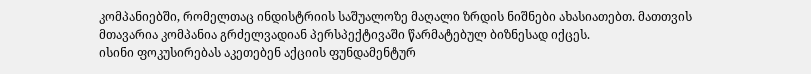კომპანიებში, რომელთაც ინდისტრიის საშუალოზე მაღალი ზრდის ნიშნები ახასიათებთ. მათთვის მთავარია კომპანია გრძელვადიან პერსპექტივაში წარმატებულ ბიზნესად იქცეს.
ისინი ფოკუსირებას აკეთებენ აქციის ფუნდამენტურ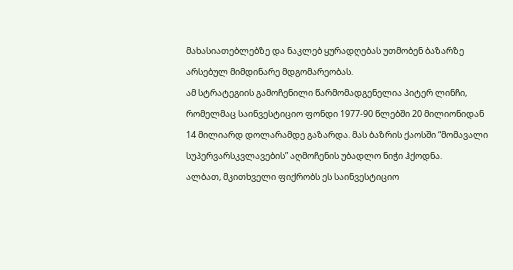მახასიათებლებზე და ნაკლებ ყურადღებას უთმობენ ბაზარზე არსებულ მიმდინარე მდგომარეობას.
ამ სტრატეგიის გამოჩენილი წარმომადგენელია პიტერ ლინჩი, რომელმაც საინვესტიციო ფონდი 1977-90 წლებში 20 მილიონიდან 14 მილიარდ დოლარამდე გაზარდა. მას ბაზრის ქაოსში “მომავალი სუპერვარსკვლავების” აღმოჩენის უბადლო ნიჭი ჰქოდნა.
ალბათ, მკითხველი ფიქრობს ეს საინვესტიციო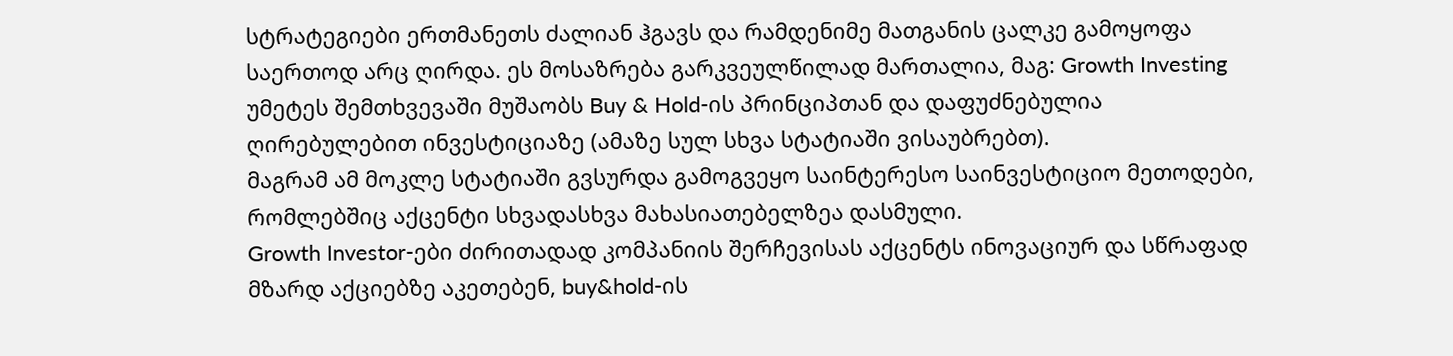სტრატეგიები ერთმანეთს ძალიან ჰგავს და რამდენიმე მათგანის ცალკე გამოყოფა საერთოდ არც ღირდა. ეს მოსაზრება გარკვეულწილად მართალია, მაგ: Growth Investing უმეტეს შემთხვევაში მუშაობს Buy & Hold-ის პრინციპთან და დაფუძნებულია ღირებულებით ინვესტიციაზე (ამაზე სულ სხვა სტატიაში ვისაუბრებთ).
მაგრამ ამ მოკლე სტატიაში გვსურდა გამოგვეყო საინტერესო საინვესტიციო მეთოდები, რომლებშიც აქცენტი სხვადასხვა მახასიათებელზეა დასმული.
Growth Investor-ები ძირითადად კომპანიის შერჩევისას აქცენტს ინოვაციურ და სწრაფად მზარდ აქციებზე აკეთებენ, buy&hold-ის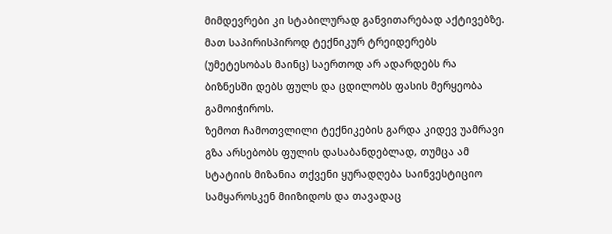მიმდევრები კი სტაბილურად განვითარებად აქტივებზე. მათ საპირისპიროდ ტექნიკურ ტრეიდერებს (უმეტესობას მაინც) საერთოდ არ ადარდებს რა ბიზნესში დებს ფულს და ცდილობს ფასის მერყეობა გამოიჭიროს.
ზემოთ ჩამოთვლილი ტექნიკების გარდა კიდევ უამრავი გზა არსებობს ფულის დასაბანდებლად, თუმცა ამ სტატიის მიზანია თქვენი ყურადღება საინვესტიციო სამყაროსკენ მიიზიდოს და თავადაც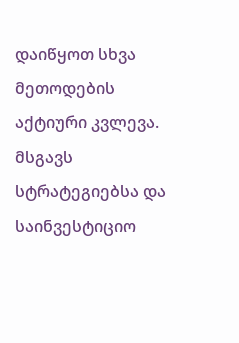დაიწყოთ სხვა მეთოდების აქტიური კვლევა.
მსგავს სტრატეგიებსა და საინვესტიციო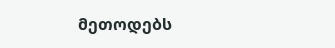მეთოდებს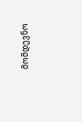მომდევნო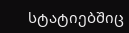სტატიებშიც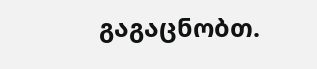გაგაცნობთ.